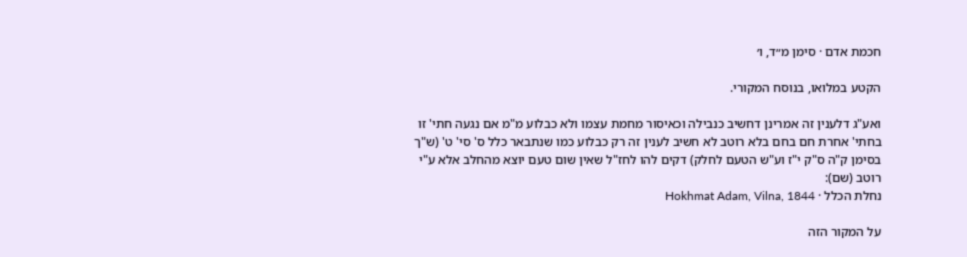חכמת אדם · סימן מ״ד, ו׳

הקטע במלואו, בנוסח המקורי.

ואע"ג דלענין זה אמרינן דחשיב כנבילה וכאיסור מחמת עצמו ולא כבלוע מ"מ אם נגעה חתי' זו בחתי' אחרת חם בחם בלא רוטב לא חשיב לענין זה רק כבלוע כמו שנתבאר כלל ס' סי' ט' (ש"ך בסימן ק"ה ס"ק י"ז וע"ש הטעם לחלק) דקים להו לחז"ל שאין שום טעם יוצא מהחלב אלא ע"י רוטב (שם):
נחלת הכלל · Hokhmat Adam, Vilna, 1844

על המקור הזה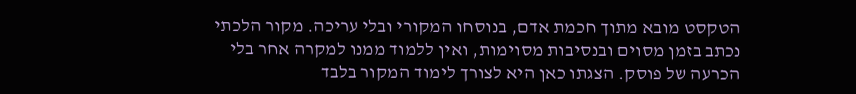הטקסט מובא מתוך חכמת אדם, בנוסחו המקורי ובלי עריכה. מקור הלכתי נכתב בזמן מסוים ובנסיבות מסוימות, ואין ללמוד ממנו למקרה אחר בלי הכרעה של פוסק. הצגתו כאן היא לצורך לימוד המקור בלבד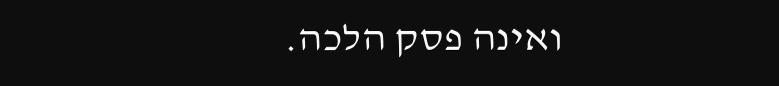ואינה פסק הלכה.